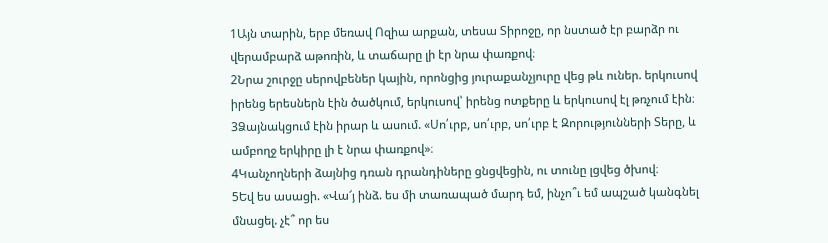1Այն տարին, երբ մեռավ Ոզիա արքան, տեսա Տիրոջը, որ նստած էր բարձր ու վերամբարձ աթոռին, և տաճարը լի էր նրա փառքով։
2Նրա շուրջը սերովբեներ կային, որոնցից յուրաքանչյուրը վեց թև ուներ. երկուսով իրենց երեսներն էին ծածկում, երկուսով՝ իրենց ոտքերը և երկուսով էլ թռչում էին։
3Ձայնակցում էին իրար և ասում. «Սո՛ւրբ, սո՛ւրբ, սո՛ւրբ է Զորությունների Տերը, և ամբողջ երկիրը լի է նրա փառքով»։
4Կանչողների ձայնից դռան դրանդիները ցնցվեցին, ու տունը լցվեց ծխով։
5Եվ ես ասացի. «Վա՜յ ինձ. ես մի տառապած մարդ եմ, ինչո՞ւ եմ ապշած կանգնել մնացել. չէ՞ որ ես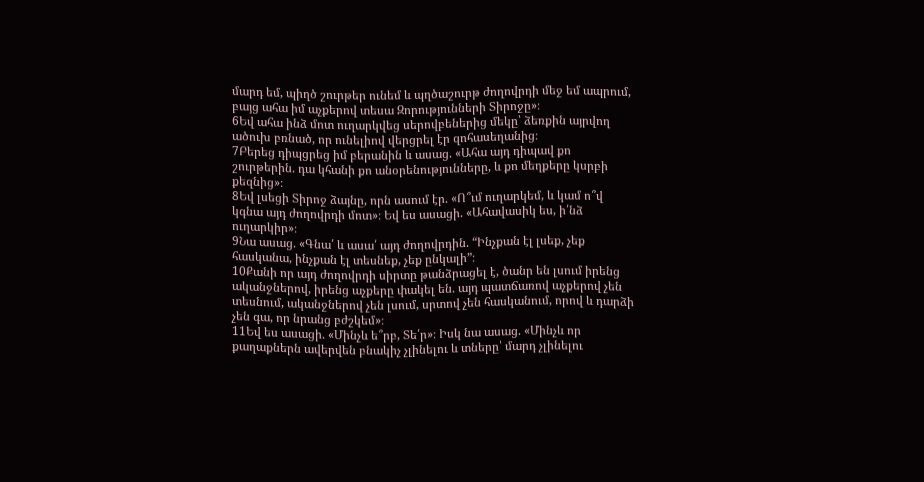մարդ եմ, պիղծ շուրթեր ունեմ և պղծաշուրթ ժողովրդի մեջ եմ ապրում, բայց ահա իմ աչքերով տեսա Զորությունների Տիրոջը»։
6Եվ ահա ինձ մոտ ուղարկվեց սերովբեներից մեկը՝ ձեռքին այրվող ածուխ բռնած, որ ունելիով վերցրել էր զոհասեղանից։
7Բերեց դիպցրեց իմ բերանին և ասաց. «Ահա այդ դիպավ քո շուրթերին. դա կհանի քո անօրենությունները, և քո մեղքերը կսրբի քեզնից»։
8Եվ լսեցի Տիրոջ ձայնը, որն ասում էր. «Ո՞ւմ ուղարկեմ, և կամ ո՞վ կգնա այդ ժողովրդի մոտ»։ Եվ ես ասացի. «Ահավասիկ ես, ի՛նձ ուղարկիր»։
9Նա ասաց. «Գնա՛ և ասա՛ այդ ժողովրդին. “Ինչքան էլ լսեք, չեք հասկանա, ինչքան էլ տեսնեք, չեք ընկալի”։
10Քանի որ այդ ժողովրդի սիրտը թանձրացել է, ծանր են լսում իրենց ականջներով, իրենց աչքերը փակել են. այդ պատճառով աչքերով չեն տեսնում, ականջներով չեն լսում, սրտով չեն հասկանում, որով և դարձի չեն գա, որ նրանց բժշկեմ»։
11Եվ ես ասացի. «Մինչև ե՞րբ, Տե՛ր»։ Իսկ նա ասաց. «Մինչև որ քաղաքներն ավերվեն բնակիչ չլինելու և տները՝ մարդ չլինելու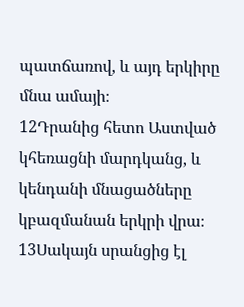պատճառով, և այդ երկիրը մնա ամայի։
12Դրանից հետո Աստված կհեռացնի մարդկանց, և կենդանի մնացածները կբազմանան երկրի վրա։
13Սակայն սրանցից էլ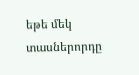եթե մեկ տասներորդը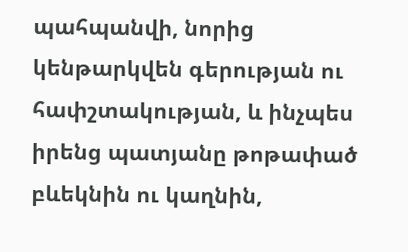պահպանվի, նորից կենթարկվեն գերության ու հափշտակության, և ինչպես իրենց պատյանը թոթափած բևեկնին ու կաղնին,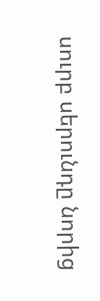սուրբ սերունդը նորից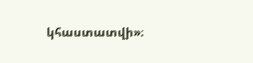կհաստատվի»։